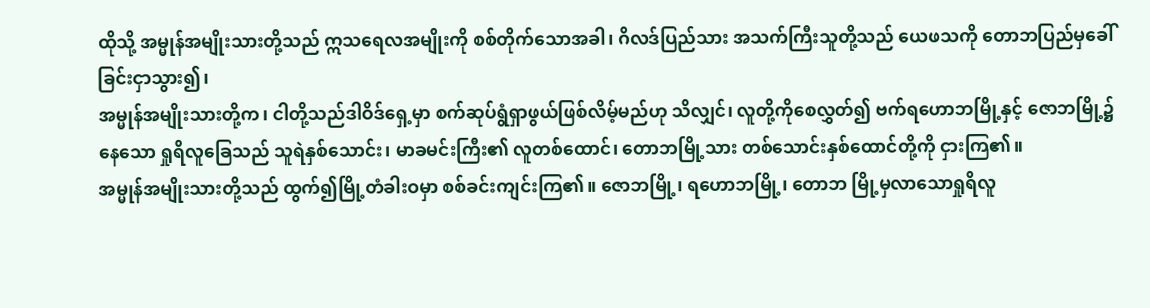ထိုသို့ အမ္မုန်အမျိုးသားတို့သည် ဣသရေလအမျိုးကို စစ်တိုက်သောအခါ၊ ဂိလဒ်ပြည်သား အသက်ကြီးသူတို့သည် ယေဖသကို တောဘပြည်မှခေါ်ခြင်းငှာသွား၍၊
အမ္မုန်အမျိုးသားတို့က၊ ငါတို့သည်ဒါဝိဒ်ရှေ့မှာ စက်ဆုပ်ရွံရှာဖွယ်ဖြစ်လိမ့်မည်ဟု သိလျှင်၊ လူတို့ကိုစေလွှတ်၍ ဗက်ရဟောဘမြို့နှင့် ဇောဘမြို့၌နေသော ရှုရိလူခြေသည် သူရဲနှစ်သောင်း၊ မာခမင်းကြီး၏ လူတစ်ထောင်၊ တောဘမြို့သား တစ်သောင်းနှစ်ထောင်တို့ကို ငှားကြ၏။
အမ္မုန်အမျိုးသားတို့သည် ထွက်၍မြို့တံခါးဝမှာ စစ်ခင်းကျင်းကြ၏။ ဇောဘမြို့၊ ရဟောဘမြို့၊ တောဘ မြို့မှလာသောရှုရိလူ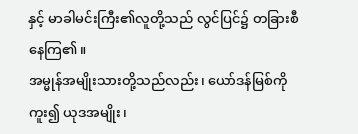နှင့် မာခါမင်းကြီး၏လူတို့သည် လွင်ပြင်၌ တခြားစီနေကြ၏။
အမ္မုန်အမျိုးသားတို့သည်လည်း၊ ယော်ဒန်မြစ်ကိုကူး၍ ယုဒအမျိုး၊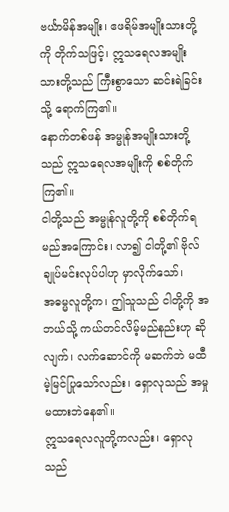ဗင်္ယာမိန်အမျိုး၊ ဧဖရိမ်အမျိုးသားတို့ကို တိုက်သဖြင့်၊ ဣသရေလအမျိုးသားတို့သည် ကြီးစွာသော ဆင်းရဲခြင်းသို့ ရောက်ကြ၏။
နောက်တစ်ဖန် အမ္မုန်အမျိုးသားတို့သည် ဣသရေလအမျိုးကို စစ်တိုက်ကြ၏။
ငါတို့သည် အမ္မုန်လူတို့ကို စစ်တိုက်ရမည်အကြောင်း၊ လာ၍ ငါတို့၏ ဗိုလ်ချုပ်မင်းလုပ်ပါဟု မှာလိုက်သော်၊
အဓမ္မလူတို့က၊ ဤသူသည် ငါတို့ကို အဘယ်သို့ ကယ်တင်လိမ့်မည်နည်းဟု ဆိုလျက်၊ လက်ဆောင်ကို မဆက်ဘဲ မထီမဲ့မြင်ပြုသော်လည်း၊ ရှောလုသည် အမှုမထားဘဲနေ၏။
ဣသရေလလူတို့ကလည်း၊ ရှောလုသည်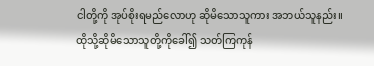ငါတို့ကို အုပ်စိုးရမည်လောဟု ဆိုမိသောသူကား အဘယ်သူနည်း။ ထိုသို့ဆိုမိသောသူတို့ကိုခေါ်၍ သတ်ကြကုန်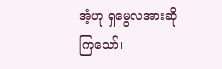အံ့ဟု ရှမွေလအားဆိုကြသော်၊